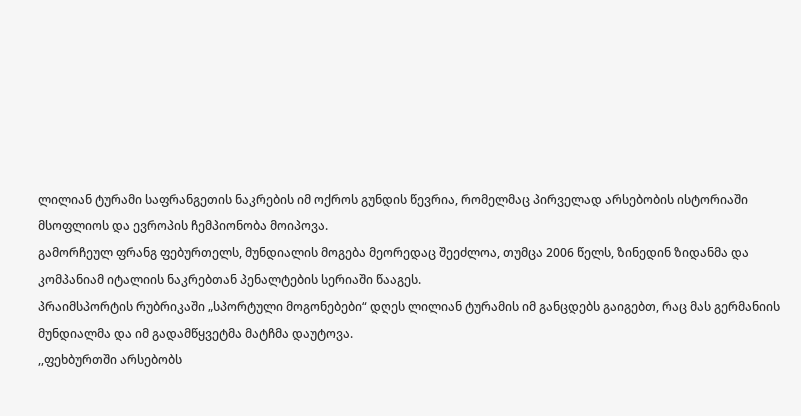ლილიან ტურამი საფრანგეთის ნაკრების იმ ოქროს გუნდის წევრია, რომელმაც პირველად არსებობის ისტორიაში მსოფლიოს და ევროპის ჩემპიონობა მოიპოვა.
გამორჩეულ ფრანგ ფებურთელს, მუნდიალის მოგება მეორედაც შეეძლოა, თუმცა 2006 წელს, ზინედინ ზიდანმა და კომპანიამ იტალიის ნაკრებთან პენალტების სერიაში წააგეს.
პრაიმსპორტის რუბრიკაში „სპორტული მოგონებები“ დღეს ლილიან ტურამის იმ განცდებს გაიგებთ, რაც მას გერმანიის მუნდიალმა და იმ გადამწყვეტმა მატჩმა დაუტოვა.
,,ფეხბურთში არსებობს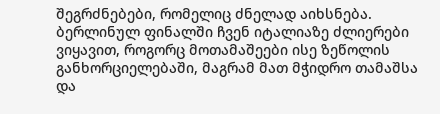შეგრძნებები, რომელიც ძნელად აიხსნება. ბერლინულ ფინალში ჩვენ იტალიაზე ძლიერები ვიყავით, როგორც მოთამაშეები ისე ზეწოლის განხორციელებაში, მაგრამ მათ მჭიდრო თამაშსა და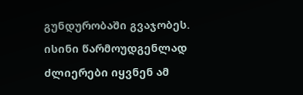გუნდურობაში გვაჯობეს. ისინი წარმოუდგენლად ძლიერები იყვნენ ამ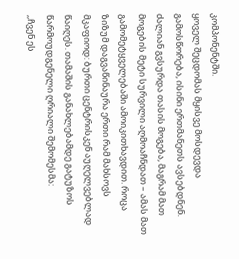კომპონენტში.
ყოველ შეცდომას მყისვე მოსდევდა გამოსწორება, ისინი ერთმანეთს ავსებდნენ. ძალიან გვსურდა თასის მოგება, მაგრამ მათ მოგების მეტი სურვილი აღმოაჩნდათ – ამას მათ გამომეტყველებაში ამოიკითხავდით. როცა ზიზუმ დაგვაწინაურა ერთი რამ მახსოვს მკაფიოდ: ბურთი ცენტრისკენ აუღელვებლად წაიღეს. თამაშის განახლებამდე გატუზოს წარმოუდგენელი ღრიალი შემომესმა:
,,ჩვენ ეს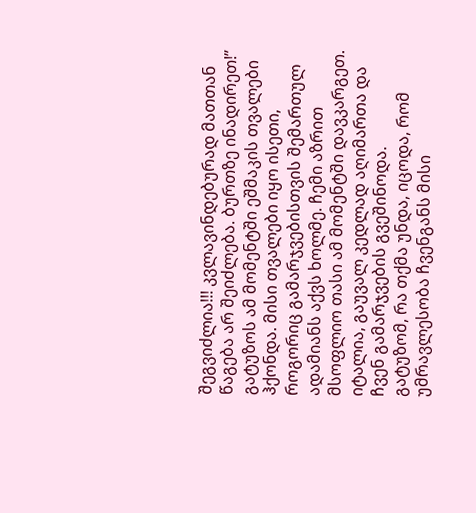შეგვიძლია!!! კვლავინდებურად მათთან წაგება არ შეიძლება. ბურთზე ინადირეთ!” გატუზოს ამ მომენტში ეშმაკის თვალები ჰქონდა. მისი თვალები იყო ისეთი, როგორიც გამარჯვებისთვის შემართულ ადამიანს აქვს ხოლმე. ჩემი აზრით მსოფლიო თასი ამ მომენტში დავკარგეთ. იტალია, გაუვალ კედლად აღიმართა და ჩვენ გამარჯვების გვეშინოდა.
გატუზომ, რა თქმა უნდა, იცოდა, რომ უმრავლესობა ჩვენგანს მისი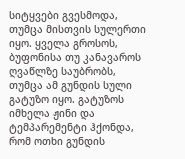სიტყვები გვესმოდა, თუმცა მისთვის სულერთი იყო. ყველა გროსოს, ბუფონისა თუ კანავაროს ღვაწლზე საუბრობს, თუმცა ამ გუნდის სული გატუზო იყო. გატუზოს იმხელა ჟინი და ტემპარემენტი ჰქონდა, რომ ოთხი გუნდის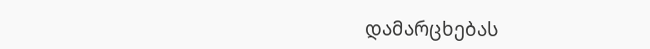დამარცხებას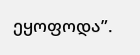ეყოფოდა”.